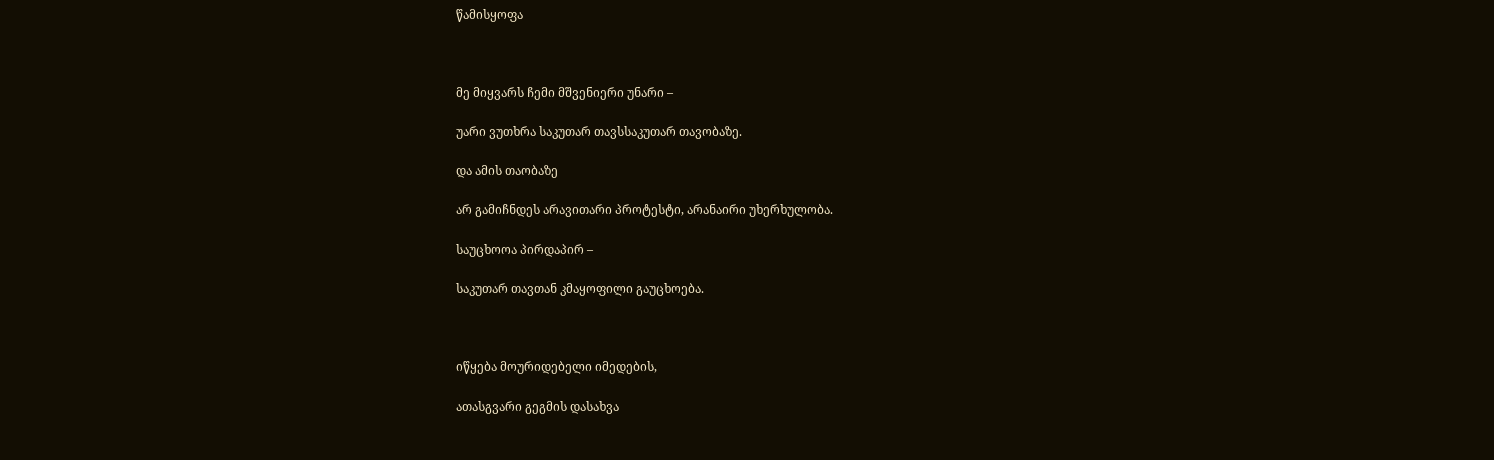წამისყოფა



მე მიყვარს ჩემი მშვენიერი უნარი –

უარი ვუთხრა საკუთარ თავსსაკუთარ თავობაზე.

და ამის თაობაზე

არ გამიჩნდეს არავითარი პროტესტი, არანაირი უხერხულობა.

საუცხოოა პირდაპირ –

საკუთარ თავთან კმაყოფილი გაუცხოება.



იწყება მოურიდებელი იმედების,

ათასგვარი გეგმის დასახვა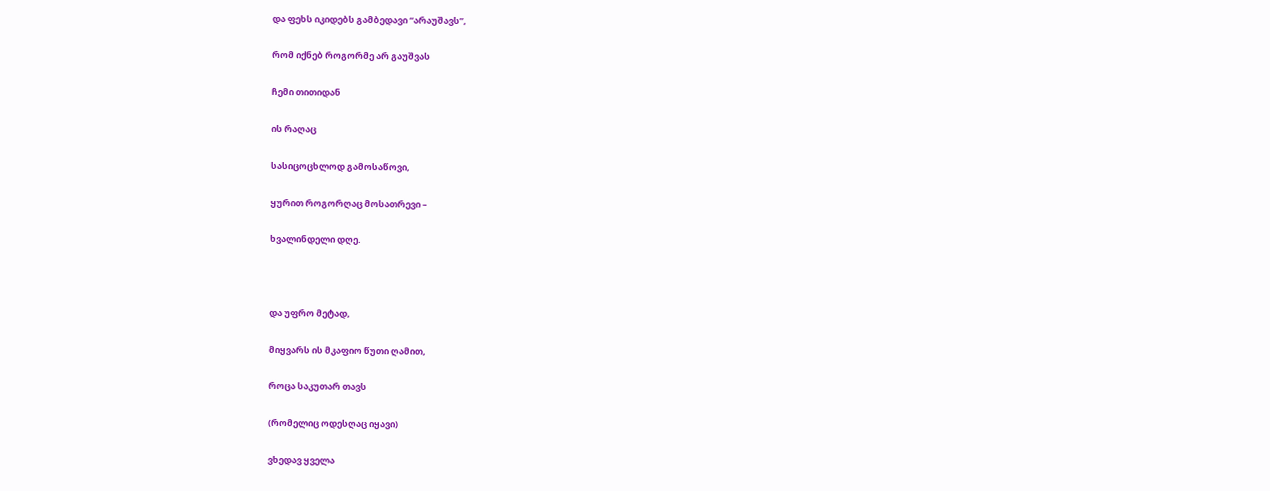და ფეხს იკიდებს გამბედავი “არაუშავს”,

რომ იქნებ როგორმე არ გაუშვას

ჩემი თითიდან

ის რაღაც

სასიცოცხლოდ გამოსაწოვი,

ყურით როგორღაც მოსათრევი –

ხვალინდელი დღე.



და უფრო მეტად,

მიყვარს ის მკაფიო წუთი ღამით,

როცა საკუთარ თავს

(რომელიც ოდესღაც იყავი)

ვხედავ ყველა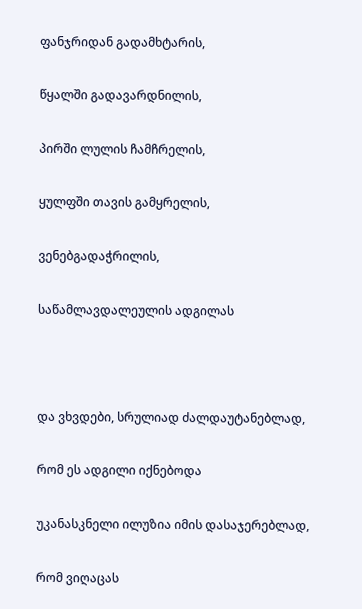ფანჯრიდან გადამხტარის,

წყალში გადავარდნილის,

პირში ლულის ჩამჩრელის,

ყულფში თავის გამყრელის,

ვენებგადაჭრილის,

საწამლავდალეულის ადგილას



და ვხვდები, სრულიად ძალდაუტანებლად,

რომ ეს ადგილი იქნებოდა

უკანასკნელი ილუზია იმის დასაჯერებლად,

რომ ვიღაცას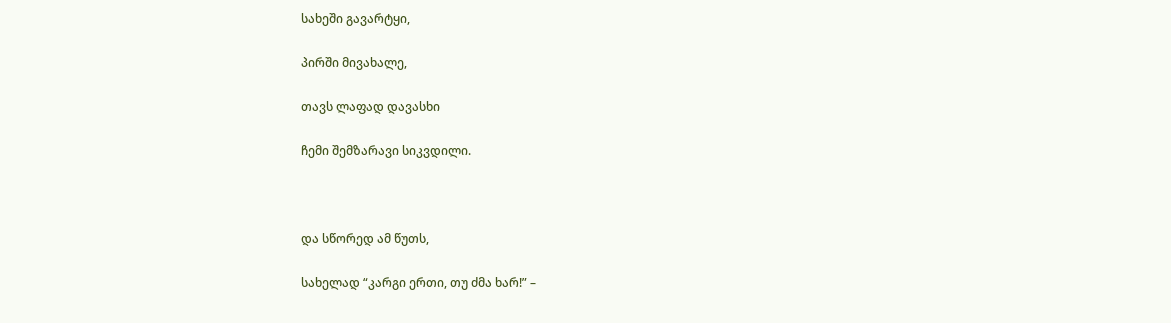სახეში გავარტყი,

პირში მივახალე,

თავს ლაფად დავასხი

ჩემი შემზარავი სიკვდილი.



და სწორედ ამ წუთს,

სახელად “კარგი ერთი, თუ ძმა ხარ!” –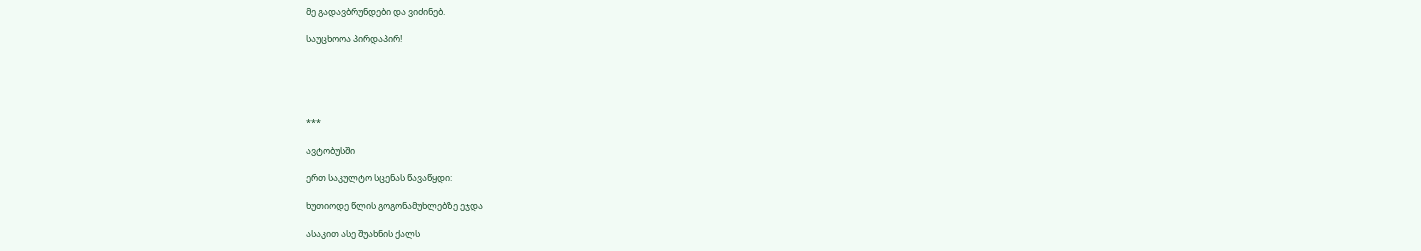მე გადავბრუნდები და ვიძინებ.

საუცხოოა პირდაპირ!





***

ავტობუსში

ერთ საკულტო სცენას წავაწყდი:

ხუთიოდე წლის გოგონამუხლებზე ეჯდა

ასაკით ასე შუახნის ქალს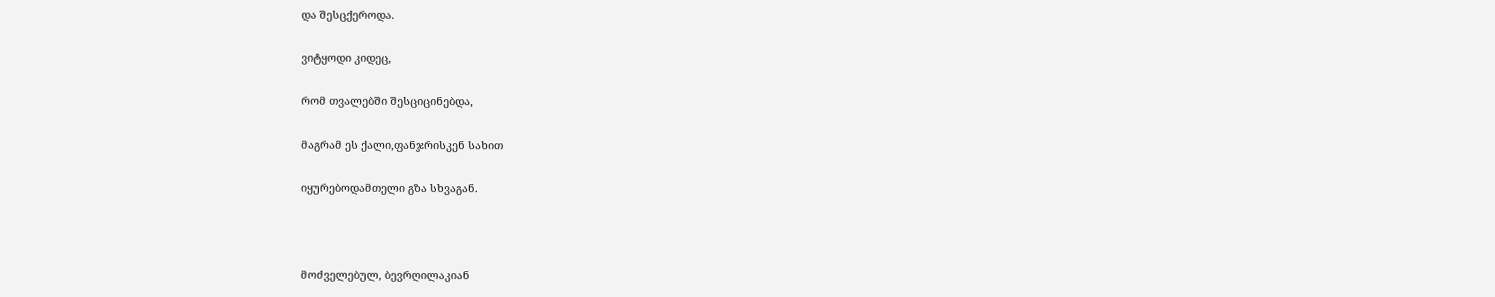და შესცქეროდა.

ვიტყოდი კიდეც,

რომ თვალებში შესციცინებდა,

მაგრამ ეს ქალი,ფანჯრისკენ სახით

იყურებოდამთელი გზა სხვაგან.



მოძველებულ, ბევრღილაკიან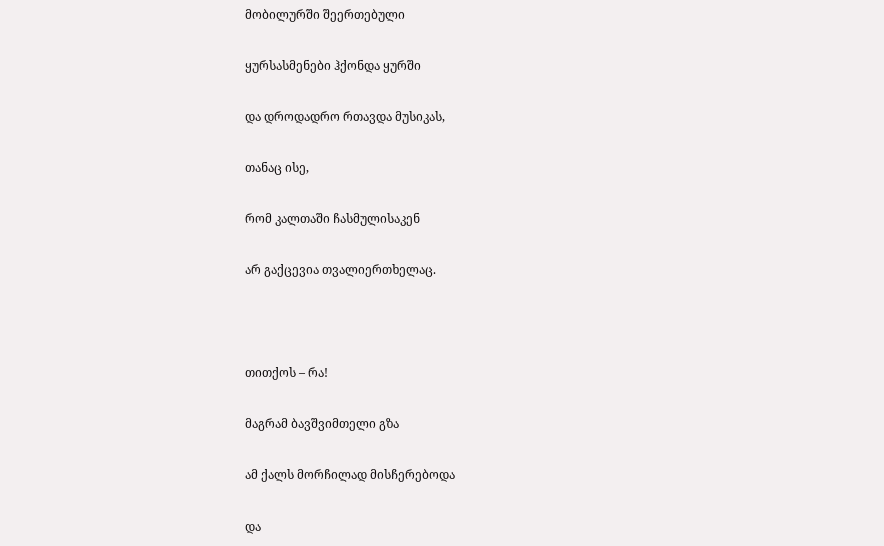მობილურში შეერთებული

ყურსასმენები ჰქონდა ყურში

და დროდადრო რთავდა მუსიკას,

თანაც ისე,

რომ კალთაში ჩასმულისაკენ

არ გაქცევია თვალიერთხელაც.



თითქოს – რა!

მაგრამ ბავშვიმთელი გზა

ამ ქალს მორჩილად მისჩერებოდა

და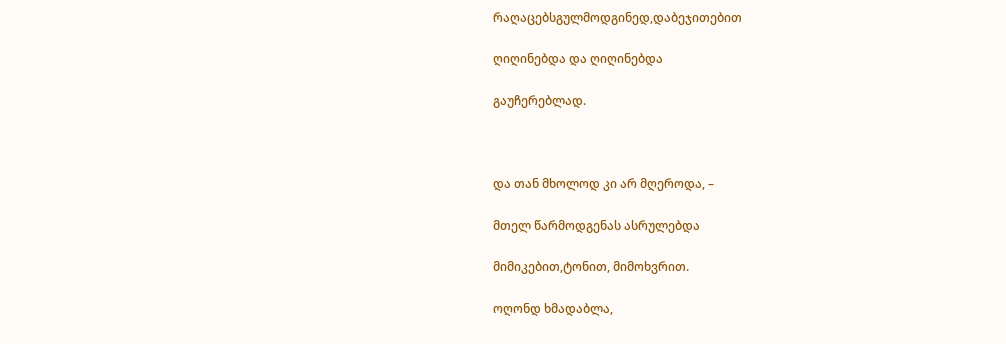რაღაცებსგულმოდგინედ,დაბეჯითებით

ღიღინებდა და ღიღინებდა

გაუჩერებლად.



და თან მხოლოდ კი არ მღეროდა, –

მთელ წარმოდგენას ასრულებდა

მიმიკებით,ტონით, მიმოხვრით.

ოღონდ ხმადაბლა,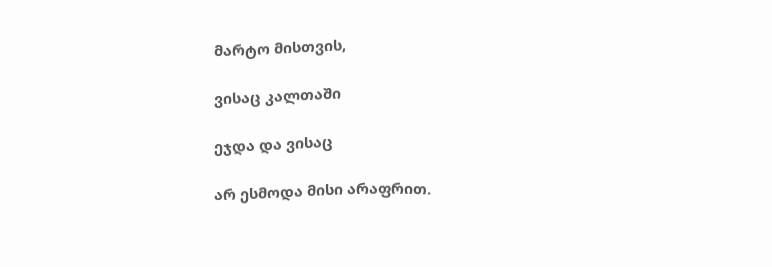მარტო მისთვის,

ვისაც კალთაში

ეჯდა და ვისაც

არ ესმოდა მისი არაფრით.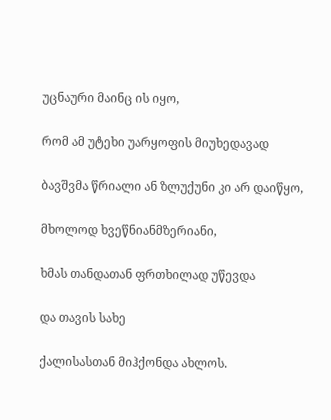უცნაური მაინც ის იყო,

რომ ამ უტეხი უარყოფის მიუხედავად

ბავშვმა წრიალი ან ზლუქუნი კი არ დაიწყო,

მხოლოდ ხვეწნიანმზერიანი,

ხმას თანდათან ფრთხილად უწევდა

და თავის სახე

ქალისასთან მიჰქონდა ახლოს.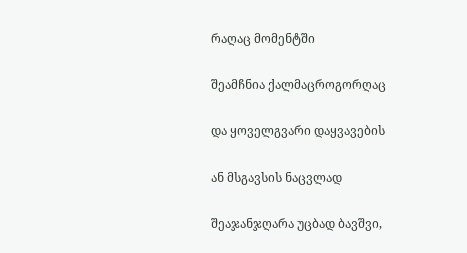რაღაც მომენტში

შეამჩნია ქალმაცროგორღაც

და ყოველგვარი დაყვავების

ან მსგავსის ნაცვლად

შეაჯანჯღარა უცბად ბავშვი,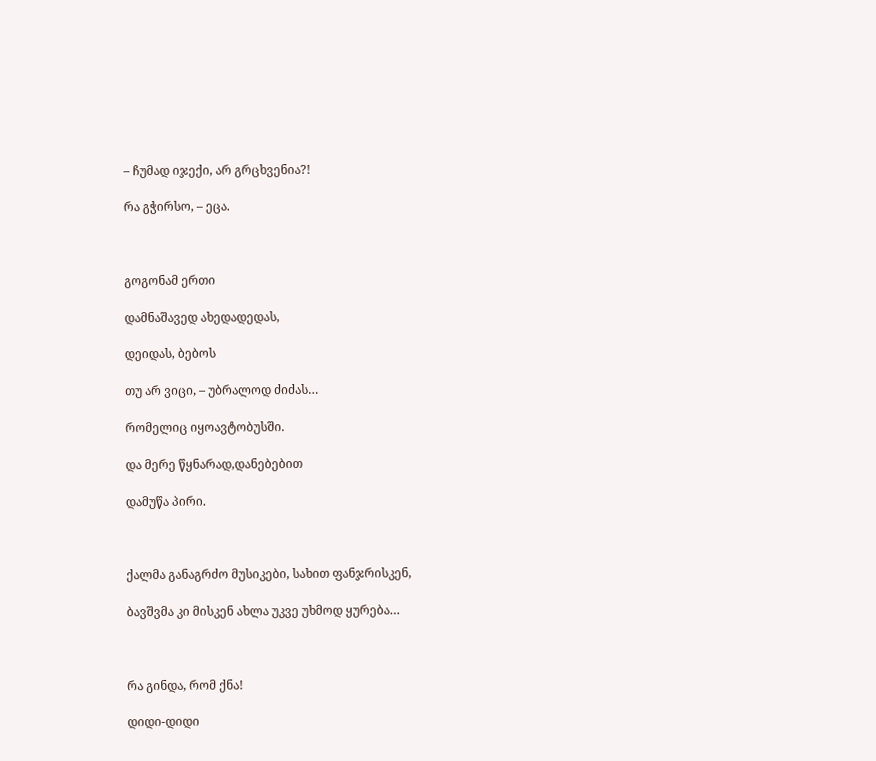– ჩუმად იჯექი, არ გრცხვენია?!

რა გჭირსო, – ეცა.



გოგონამ ერთი

დამნაშავედ ახედადედას,

დეიდას, ბებოს

თუ არ ვიცი, – უბრალოდ ძიძას…

რომელიც იყოავტობუსში.

და მერე წყნარად,დანებებით

დამუწა პირი.



ქალმა განაგრძო მუსიკები, სახით ფანჯრისკენ,

ბავშვმა კი მისკენ ახლა უკვე უხმოდ ყურება…



რა გინდა, რომ ქნა!

დიდი-დიდი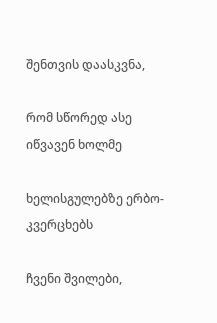შენთვის დაასკვნა,

რომ სწორედ ასე იწვავენ ხოლმე

ხელისგულებზე ერბო-კვერცხებს

ჩვენი შვილები,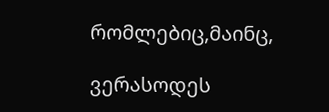რომლებიც,მაინც,

ვერასოდეს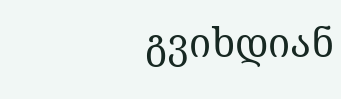გვიხდიან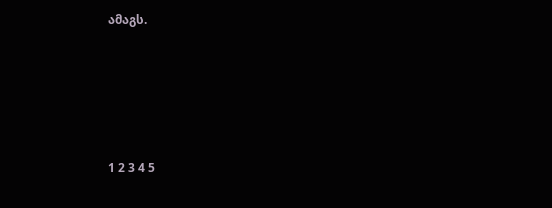ამაგს.







1 2 3 4 5